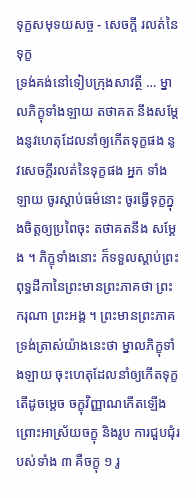ទុក្ខសមុទយសច្ច - សេចក្តី រលត់នៃទុក្ខ
ទ្រង់គង់នៅទៀបក្រុងសាវត្ថី … ម្នាលភិក្ខុទាំងឡាយ តថាគត នឹងសម្តែងនូវហេតុដែលនាំឲ្យកើតទុក្ខផង នូវសេចក្តីរលត់នៃទុក្ខផង អ្នក ទាំងឡាយ ចូរស្តាប់ធម៌នោះ ចូរធ្វើទុក្ខក្នុងចិត្តឲ្យប្រពៃចុះ តថាគតនឹង សម្តែង ។ ភិក្ខុទាំងនោះ ក៏ទទួលស្តាប់ព្រះពុទ្ធដីកានៃព្រះមានព្រះភាគថា ព្រះករុណា ព្រះអង្គ ។ ព្រះមានព្រះភាគ ទ្រង់ត្រាស់យ៉ាងនេះថា ម្នាលភិក្ខុទាំងឡាយ ចុះហេតុដែលនាំឲ្យកើតទុក្ខ តើដូចម្តេច ចក្ខុវិញ្ញាណកើតឡើង ព្រោះអាស្រ័យចក្ខុ និងរូប ការជួបជុំរបស់ទាំង ៣ គឺចក្ខុ ១ រូ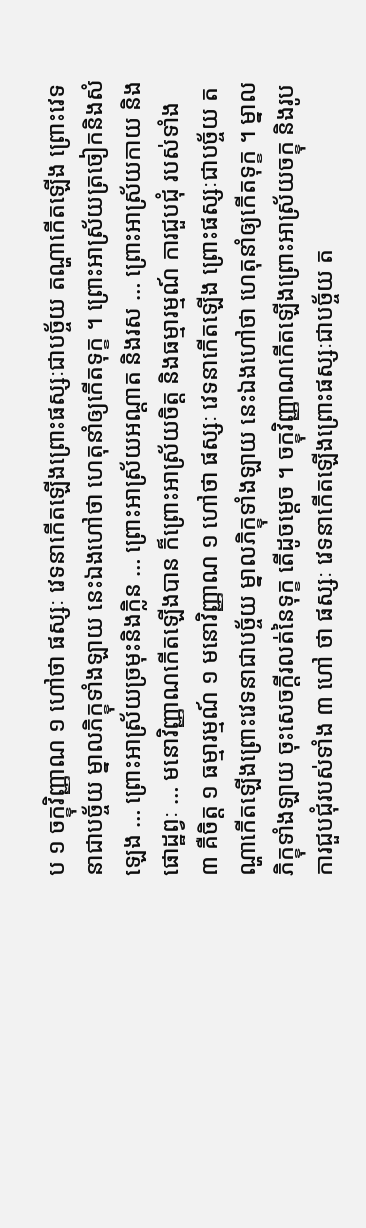ប ១ ចក្ខុវិញ្ញាណ ១ ហៅថា ផស្សៈ វេទនាកើតឡើងព្រោះផស្សៈជាបច្ច័យ តណ្ហាកើតឡើង ព្រោះវេទនាជាបច្ច័យ ម្នាលភិក្ខុទាំងឡាយ នេះឯងហៅថា ហេតុនាំឲ្យកើតទុក្ខ ។ ព្រោះអាស្រ័យត្រចៀកនិងសំឡេង … ព្រោះអាស្រ័យច្រមុះនិងក្លិន … ព្រោះអាស្រ័យអណ្តាត និងរស … ព្រោះអាស្រ័យកាយ និងផោដ្ឋព្វៈ … មនោវិញ្ញាណកើតឡើងបាន ក៏ព្រោះអាស្រ័យចិត្ត និងធម្មារម្មណ៍ ការជួបជុំ របស់ទាំង ៣ គឺចិត្ត ១ ធម្មារម្មណ៍ ១ មនោវិញ្ញាណ ១ ហៅថា ផស្សៈ វេទនាកើតឡើង ព្រោះផស្សៈជាបច្ច័យ តណ្ហាកើតឡើងព្រោះវេទនាជាបច្ច័យ ម្នាលភិក្ខុទាំងឡាយ នេះឯងហៅថា ហេតុនាំឲ្យកើតទុក្ខ ។ ម្នាលភិក្ខុទាំងឡាយ ចុះសេចក្តីរលត់នៃទុក្ខ តើដូចម្តេច ។ ចក្ខុវិញ្ញាណកើតឡើងព្រោះអាស្រ័យចក្ខុ និងរូប ការជួបជុំរបស់ទាំង ៣ ហៅ ថា ផស្សៈ វេទនាកើតឡើងព្រោះផស្សៈជាបច្ច័យ ត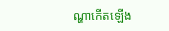ណ្ហាកើតឡើង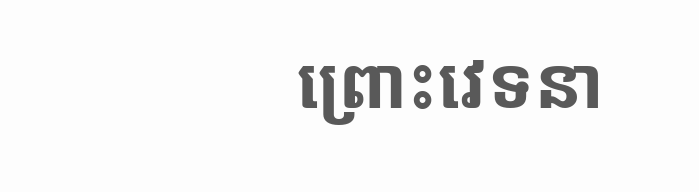ព្រោះវេទនា